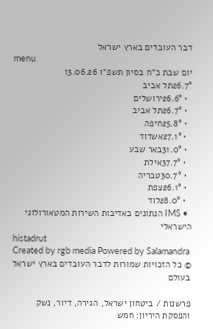דבר העובדים בארץ ישראל
menu
יום שבת כ"ח בסיון תשפ"ו 13.06.26
26.7°תל אביב
  • 26.6°ירושלים
  • 26.7°תל אביב
  • 25.8°חיפה
  • 27.1°אשדוד
  • 31.0°באר שבע
  • 37.7°אילת
  • 30.7°טבריה
  • 26.1°צפת
  • 28.0°לוד
  • IMS הנתונים באדיבות השירות המטאורולוגי הישראלי
histadrut
Created by rgb media Powered by Salamandra
© כל הזכויות שמורות לדבר העובדים בארץ ישראל
בעולם

פרשנות / ביטחון ישראל, הגירה, דיור, נשק והפסקת היריון: חמש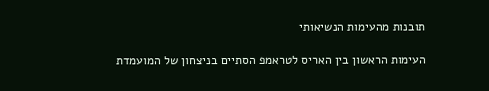תובנות מהעימות הנשיאותי

העימות הראשון בין האריס לטראמפ הסתיים בניצחון של המועמדת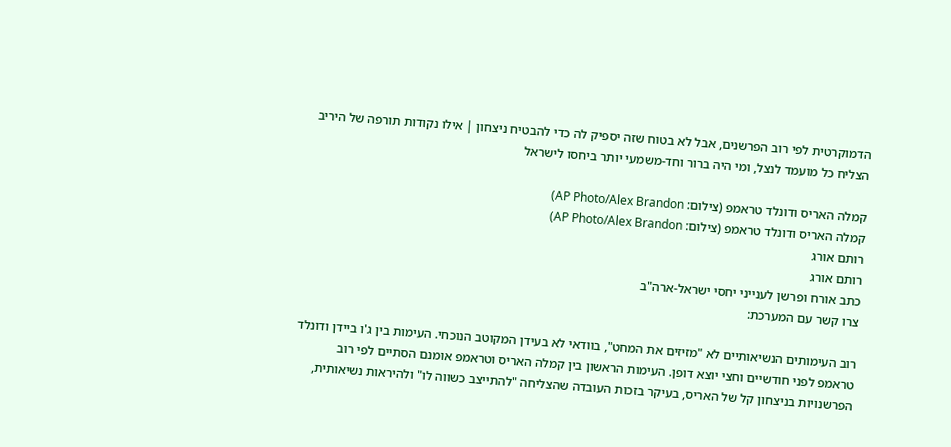הדמוקרטית לפי רוב הפרשנים, אבל לא בטוח שזה יספיק לה כדי להבטיח ניצחון | אילו נקודות תורפה של היריב הצליח כל מועמד לנצל, ומי היה ברור וחד-משמעי יותר ביחסו לישראל

קמלה האריס ודונלד טראמפ (צילום: AP Photo/Alex Brandon)
קמלה האריס ודונלד טראמפ (צילום: AP Photo/Alex Brandon)
רותם אורג
רותם אורג
כתב אורח ופרשן לענייני יחסי ישראל-ארה"ב
צרו קשר עם המערכת:

רוב העימותים הנשיאותיים לא "מזיזים את המחט", בוודאי לא בעידן המקוטב הנוכחי. העימות בין ג'ו ביידן ודונלד טראמפ לפני חודשיים וחצי יוצא דופן. העימות הראשון בין קמלה האריס וטראמפ אומנם הסתיים לפי רוב הפרשנויות בניצחון קל של האריס, בעיקר בזכות העובדה שהצליחה "להתייצב כשווה לו" ולהיראות נשיאותית,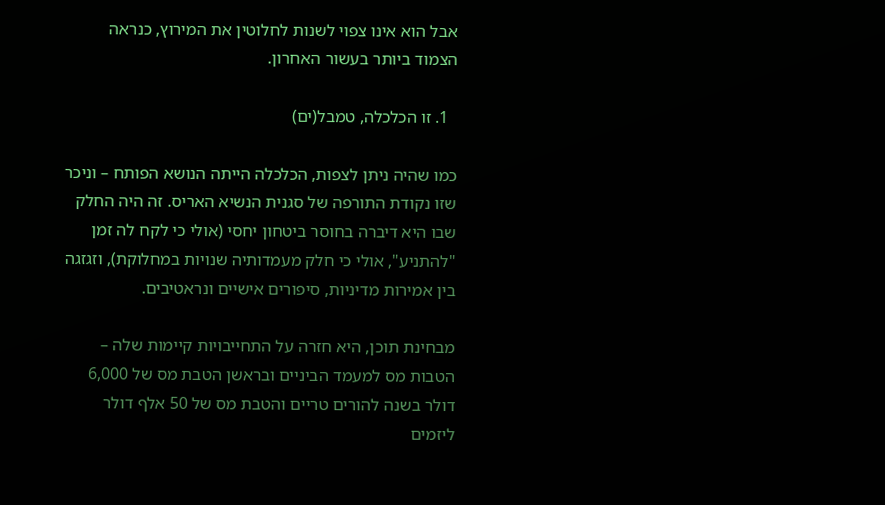אבל הוא אינו צפוי לשנות לחלוטין את המירוץ, כנראה הצמוד ביותר בעשור האחרון.

  1. זו הכלכלה, טמבל(ים)

כמו שהיה ניתן לצפות, הכלכלה הייתה הנושא הפותח – וניכר שזו נקודת התורפה של סגנית הנשיא האריס. זה היה החלק שבו היא דיברה בחוסר ביטחון יחסי (אולי כי לקח לה זמן "להתניע", אולי כי חלק מעמדותיה שנויות במחלוקת), וזגזגה בין אמירות מדיניות, סיפורים אישיים ונראטיבים.

מבחינת תוכן, היא חזרה על התחייבויות קיימות שלה – הטבות מס למעמד הביניים ובראשן הטבת מס של 6,000 דולר בשנה להורים טריים והטבת מס של 50 אלף דולר ליזמים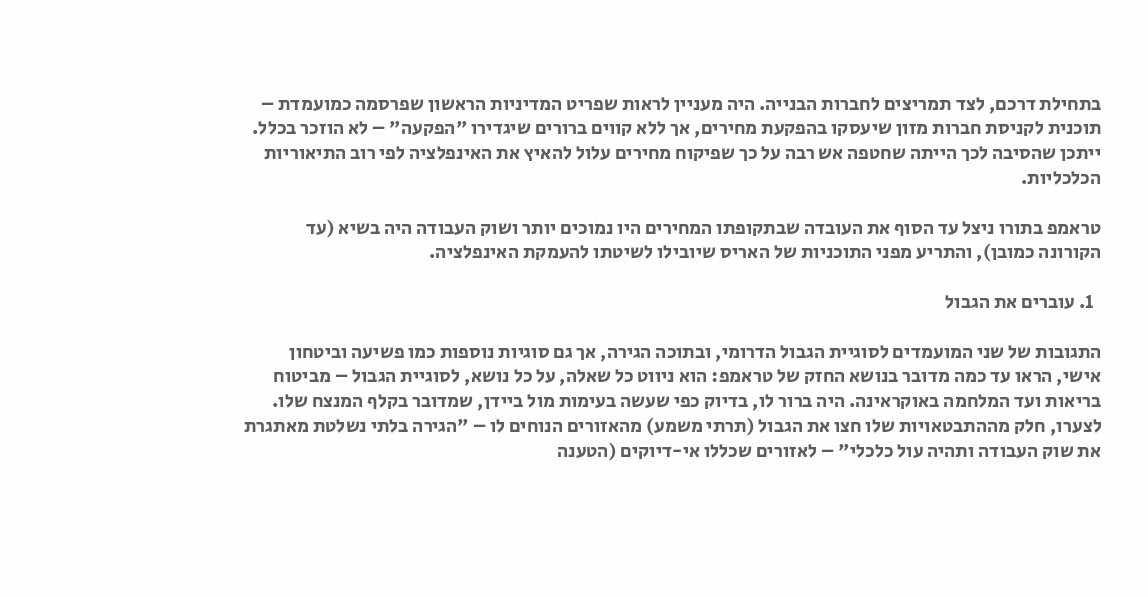בתחילת דרכם, לצד תמריצים לחברות הבנייה. היה מעניין לראות שפריט המדיניות הראשון שפרסמה כמועמדת – תוכנית לקניסת חברות מזון שיעסקו בהפקעת מחירים, אך ללא קווים ברורים שיגדירו "הפקעה" – לא הוזכר בכלל. ייתכן שהסיבה לכך הייתה שחטפה אש רבה על כך שפיקוח מחירים עלול להאיץ את האינפלציה לפי רוב התיאוריות הכלכליות.

טראמפ בתורו ניצל עד הסוף את העובדה שבתקופתו המחירים היו נמוכים יותר ושוק העבודה היה בשיא (עד הקורונה כמובן), והתריע מפני התוכניות של האריס שיובילו לשיטתו להעמקת האינפלציה.

  1. עוברים את הגבול

התגובות של שני המועמדים לסוגיית הגבול הדרומי, ובתוכה הגירה, אך גם סוגיות נוספות כמו פשיעה וביטחון אישי, הראו עד כמה מדובר בנושא החזק של טראמפ: הוא ניווט כל שאלה, על כל נושא, לסוגיית הגבול – מביטוח בריאות ועד המלחמה באוקראינה. היה ברור לו, בדיוק כפי שעשה בעימות מול ביידן, שמדובר בקלף המנצח שלו. לצערו, חלק מההתבטאויות שלו חצו את הגבול (תרתי משמע) מהאזורים הנוחים לו – "הגירה בלתי נשלטת מאתגרת את שוק העבודה ותהיה עול כלכלי" – לאזורים שכללו אי-דיוקים (הטענה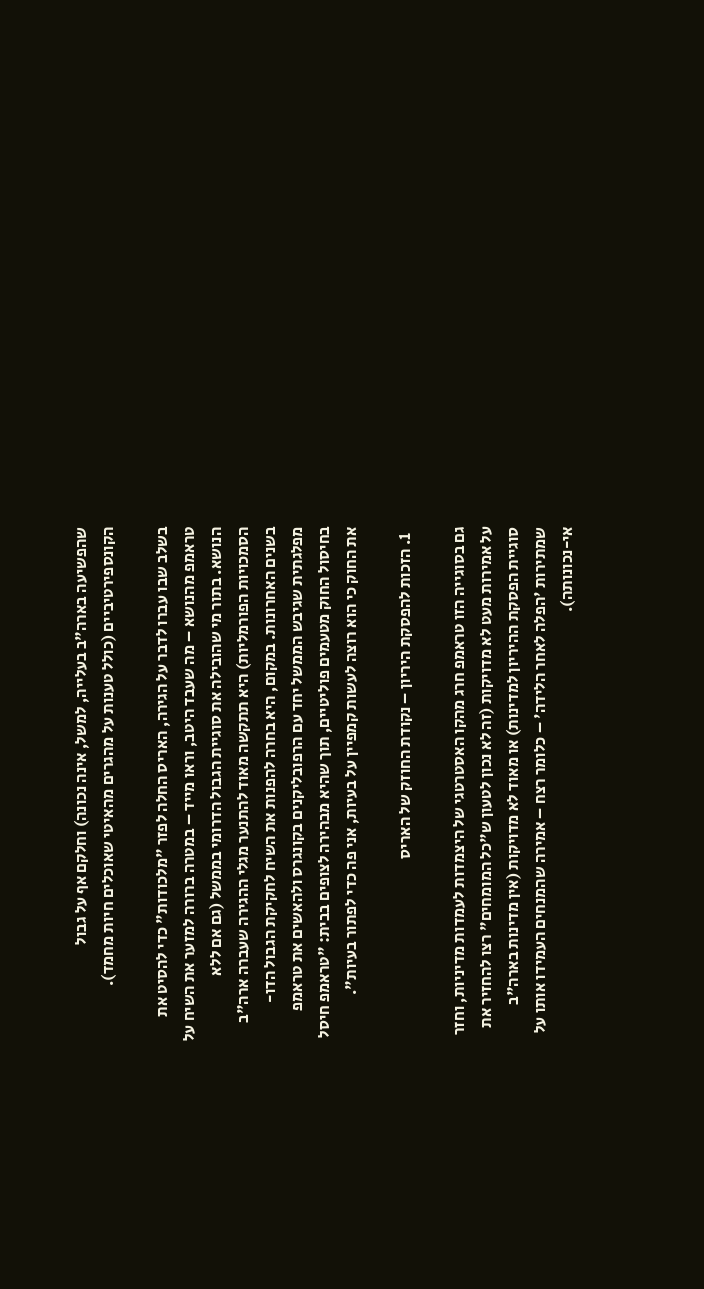שהפשיעה בארה"ב בעלייה, למשל, אינה נכונה) וחלקם אף על גבול הקונספירטיביים (כולל טענות על מהגרים מהאיטי שאוכלים חיות מחמד).

בשלב שבו עברו לדבר על הגירה, האריס החלה לפזר "מלכודות" כדי להסיט את טראמפ מהנושא – מה שעבד היטב, וראו מייד – במטרה ברורה למזער את השיח על הנושא. בתור מי שהובילה את סוגיית הגבול הדרומי בממשל (גם אם ללא הסמכויות הפורמליות) היא תתקשה מאוד להתנער מגלי ההגירה שעברה ארה"ב בשנים האחרונות. במקום, היא בחרה להפנות את השיח לחקיקת הגבול הדו-מפלגתית שגיבש הממשל יחד עם הרפובליקנים בקונגרס ולהאשים את טראמפ בחיסול החוק מטעמים פוליטיים, תוך שהיא מבהירה לצופים בבית: "טראמפ חיסל את החוק כי הוא רוצה לעשות קמפיין על בעיות, אני פה כדי לפתור בעיות".

  1. הזכות להפסקת היריון – נקודת החוזק של האריס

גם בסוגייה הזו טראמפ חרג מהקו האסטרטגי של היצמדות לעמדות מדיניות, וחזר על אמירות מעט לא מדויקות (זה לא נכון לטעון ש"כל המומחים" רצו להחזיר את סוגיית הפסקת ההיריון למדינות) או מאוד לא מדויקות (אין מדינות בארה"ב שמתירות 'הפלה לאחר הלידה' – כלומר רצח – אמירה שהמנחים העמידו אותו על אי-נכונותה).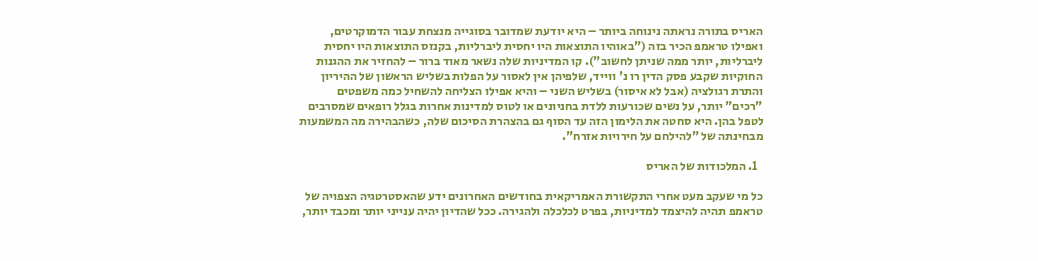האריס בתורה נראתה נינוחה ביותר – היא יודעת שמדובר בסוגייה מנצחת עבור הדמוקרטים, ואפילו טראמפ הכיר בזה ("באוהיו התוצאות היו יחסית ליברליות, בקנזס התוצאות היו יחסית ליברליות, יותר ממה שניתן לחשוב"). קו המדיניות שלה נשאר מאוד ברור – להחזיר את ההגנות החוקיות שקבע פסק הדין רו נ' ווייד, שלפיהן אין לאסור על הפלות בשליש הראשון של ההיריון והתרת רגולציה (אבל לא איסור) בשליש השני – והיא אפילו הצליחה להשחיל כמה משפטים "רכים" יותר, על נשים שכורעות ללדת בחניונים או לטוס למדינות אחרות בגלל רופאים שמסרבים לטפל בהן. היא סחטה את הלימון הזה עד הסוף גם בהצהרת הסיכום שלה, כשהבהירה מה המשמעות מבחינתה של "להילחם על חירויות אזרח".

  1. המלכודות של האריס

כל מי שעקב מעט אחרי התקשורת האמריקאית בחודשים האחרונים ידע שהאסטרטגיה הצפויה של טראמפ תהיה להיצמד למדיניות, בפרט לכלכלה ולהגירה. ככל שהדיון יהיה ענייני יותר ומכבד יותר,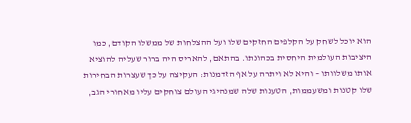הוא יוכל לשחק על הקלפים החזקים שלו ועל ההצלחות של ממשלו הקודם, כמו היציבות העולמית היחסית בכהונתו. בהתאם, להאריס היה ברור שעליה להוציא אותו משלוותו – והיא לא ויתרה על אף הזדמנות: העקיצה על כך שעצרות הבחירות שלו קטנות ומשעממות, הטענות שלה שמנהיגי העולם צוחקים עליו מאחורי הגב,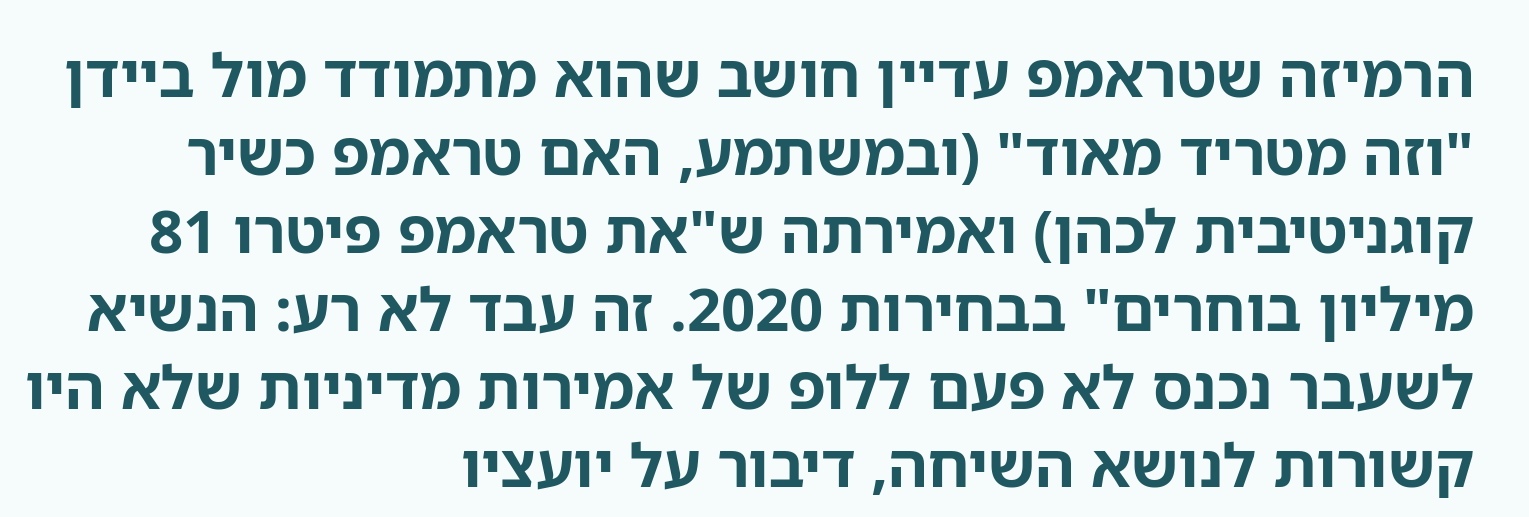הרמיזה שטראמפ עדיין חושב שהוא מתמודד מול ביידן "וזה מטריד מאוד" (ובמשתמע, האם טראמפ כשיר קוגניטיבית לכהן) ואמירתה ש"את טראמפ פיטרו 81 מיליון בוחרים" בבחירות 2020. זה עבד לא רע: הנשיא לשעבר נכנס לא פעם ללופ של אמירות מדיניות שלא היו קשורות לנושא השיחה, דיבור על יועציו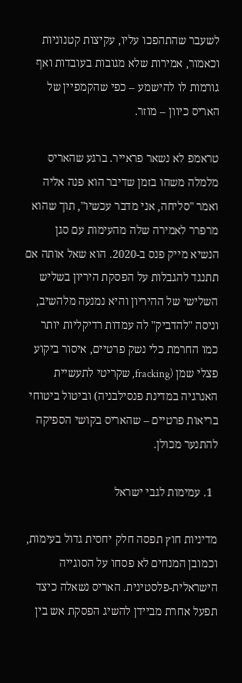לשעבר שהתהפכו עליו, עקיצות קטנוניות וכאמור, אמירות שלא מגובות בעובדות ואף גורמות לו להישמע – כפי שהקמפיין של האריס כיוון – מוזר.

טראמפ לא נשאר פראייר. ברגע שהאריס מלמלה משהו בזמן שדיבר הוא פנה אליה ואמר "סליחה, אני מדבר עכשיו", תוך שהוא מרפרר לאמירה שלה מהעימות עם סגן הנשיא מייק פנס ב-2020. הוא שאל אותה אם תתנגד להגבלות על הפסקת היריון בשליש השלישי של ההיריון והיא נמנעה מלהשיב, וניסה "להדביק" לה עמדות רדיקליות יותר כמו החרמת כלי נשק פרטיים, איסור ביקוע פצלי שמן (fracking, שקריטי לתעשיית האנרגיה במדינת פנסילבניה) וביטול ביטוחי בריאות פרטיים – שהאריס בקושי הספיקה להתנער מכולן.

  1. עמימות לגבי ישראל

מדיניות חוץ תפסה חלק יחסית גדול בעימות, וכמובן המנחים לא פסחו על הסוגייה הישראלית-פלסטינית. האריס נשאלה כיצד תפעל אחרת מביידן להשיג הפסקת אש בין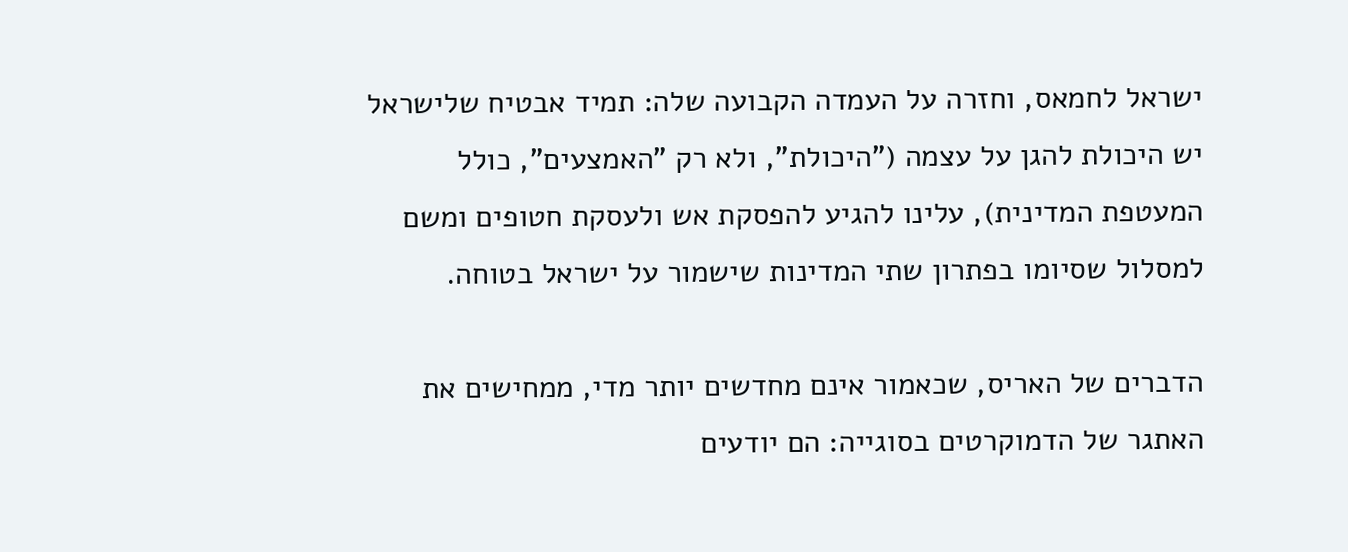ישראל לחמאס, וחזרה על העמדה הקבועה שלה: תמיד אבטיח שלישראל יש היכולת להגן על עצמה ("היכולת", ולא רק "האמצעים", כולל המעטפת המדינית), עלינו להגיע להפסקת אש ולעסקת חטופים ומשם למסלול שסיומו בפתרון שתי המדינות שישמור על ישראל בטוחה.

הדברים של האריס, שכאמור אינם מחדשים יותר מדי, ממחישים את האתגר של הדמוקרטים בסוגייה: הם יודעים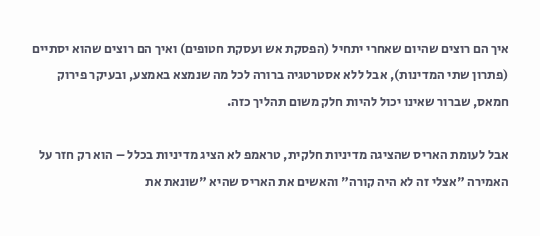איך הם רוצים שהיום שאחרי יתחיל (הפסקת אש ועסקת חטופים) ואיך הם רוצים שהוא יסתיים (פתרון שתי המדינות), אבל ללא אסטרטגיה ברורה לכל מה שנמצא באמצע, ובעיקר פירוק חמאס, שברור שאינו יכול להיות חלק משום תהליך כזה.

אבל לעומת האריס שהציגה מדיניות חלקית, טראמפ לא הציג מדיניות בכלל – הוא רק חזר על האמירה "אצלי זה לא היה קורה" והאשים את האריס שהיא "שונאת את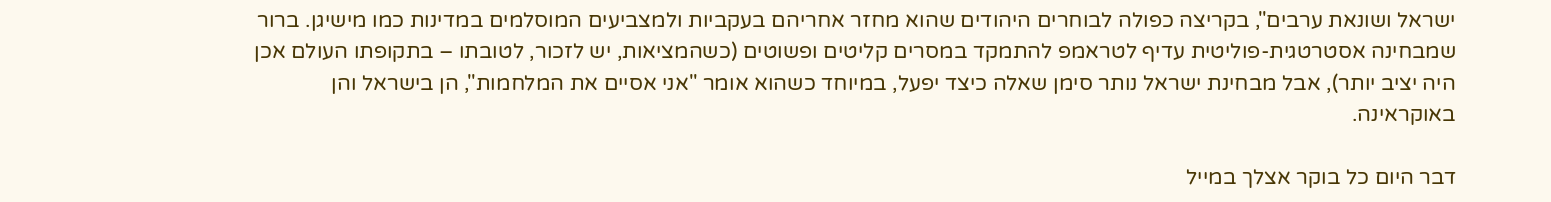ישראל ושונאת ערבים", בקריצה כפולה לבוחרים היהודים שהוא מחזר אחריהם בעקביות ולמצביעים המוסלמים במדינות כמו מישיגן. ברור שמבחינה אסטרטגית-פוליטית עדיף לטראמפ להתמקד במסרים קליטים ופשוטים (כשהמציאות, יש לזכור, לטובתו – בתקופתו העולם אכן היה יציב יותר), אבל מבחינת ישראל נותר סימן שאלה כיצד יפעל, במיוחד כשהוא אומר "אני אסיים את המלחמות", הן בישראל והן באוקראינה.

דבר היום כל בוקר אצלך במייל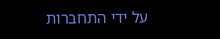על ידי התחברות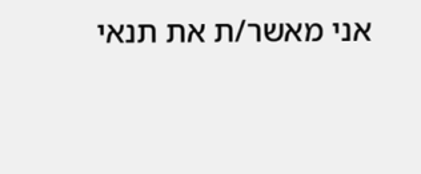אני מאשר/ת את תנאי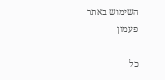השימוש באתר
פעמון

כל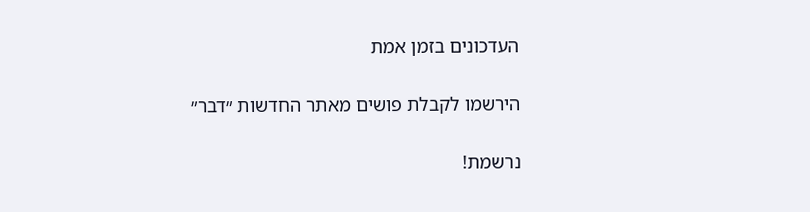העדכונים בזמן אמת

הירשמו לקבלת פושים מאתר החדשות ״דבר״

נרשמת!